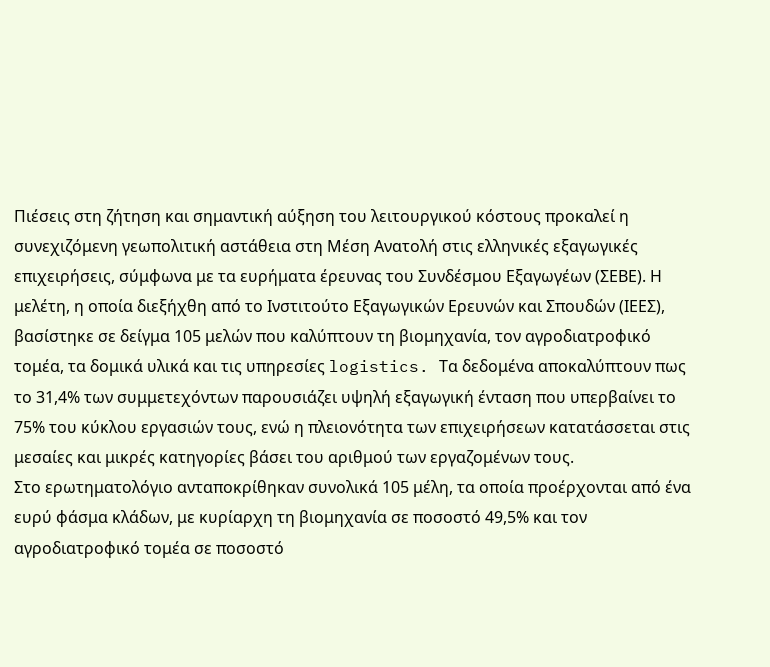Πιέσεις στη ζήτηση και σημαντική αύξηση του λειτουργικού κόστους προκαλεί η συνεχιζόμενη γεωπολιτική αστάθεια στη Μέση Ανατολή στις ελληνικές εξαγωγικές επιχειρήσεις, σύμφωνα με τα ευρήματα έρευνας του Συνδέσμου Εξαγωγέων (ΣΕΒΕ). Η μελέτη, η οποία διεξήχθη από το Ινστιτούτο Εξαγωγικών Ερευνών και Σπουδών (ΙΕΕΣ), βασίστηκε σε δείγμα 105 μελών που καλύπτουν τη βιομηχανία, τον αγροδιατροφικό τομέα, τα δομικά υλικά και τις υπηρεσίες logistics. Τα δεδομένα αποκαλύπτουν πως το 31,4% των συμμετεχόντων παρουσιάζει υψηλή εξαγωγική ένταση που υπερβαίνει το 75% του κύκλου εργασιών τους, ενώ η πλειονότητα των επιχειρήσεων κατατάσσεται στις μεσαίες και μικρές κατηγορίες βάσει του αριθμού των εργαζομένων τους.
Στο ερωτηματολόγιο ανταποκρίθηκαν συνολικά 105 μέλη, τα οποία προέρχονται από ένα ευρύ φάσμα κλάδων, με κυρίαρχη τη βιομηχανία σε ποσοστό 49,5% και τον αγροδιατροφικό τομέα σε ποσοστό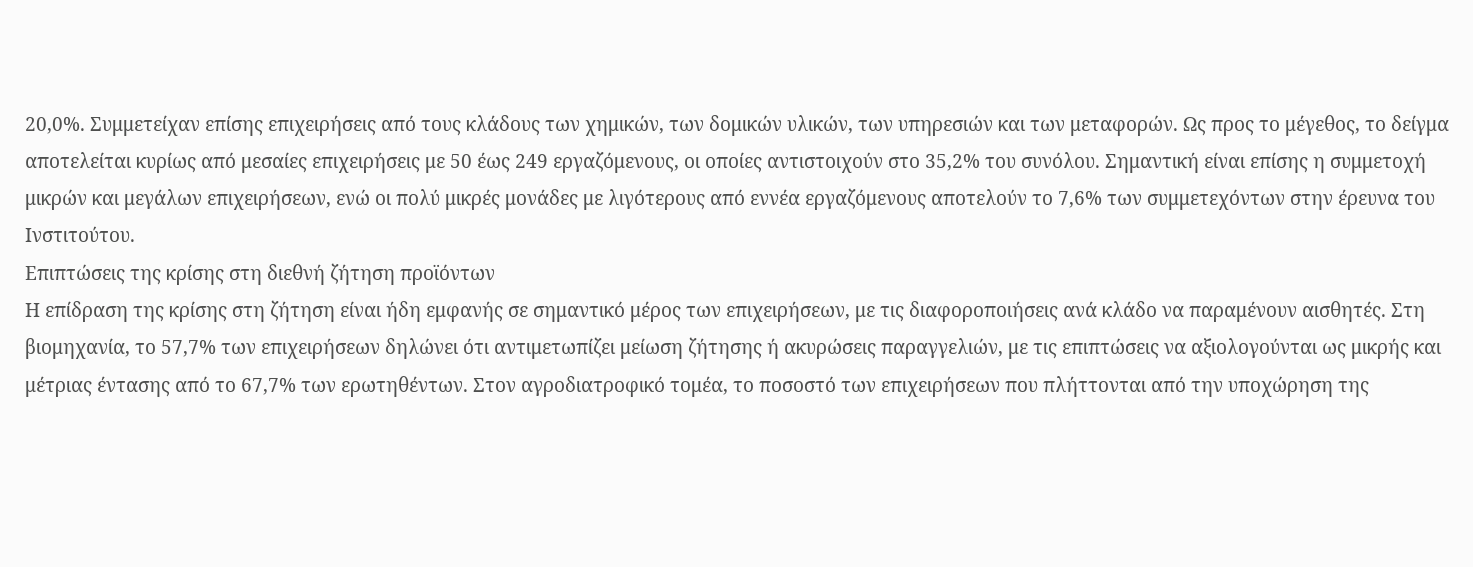20,0%. Συμμετείχαν επίσης επιχειρήσεις από τους κλάδους των χημικών, των δομικών υλικών, των υπηρεσιών και των μεταφορών. Ως προς το μέγεθος, το δείγμα αποτελείται κυρίως από μεσαίες επιχειρήσεις με 50 έως 249 εργαζόμενους, οι οποίες αντιστοιχούν στο 35,2% του συνόλου. Σημαντική είναι επίσης η συμμετοχή μικρών και μεγάλων επιχειρήσεων, ενώ οι πολύ μικρές μονάδες με λιγότερους από εννέα εργαζόμενους αποτελούν το 7,6% των συμμετεχόντων στην έρευνα του Ινστιτούτου.
Επιπτώσεις της κρίσης στη διεθνή ζήτηση προϊόντων
Η επίδραση της κρίσης στη ζήτηση είναι ήδη εμφανής σε σημαντικό μέρος των επιχειρήσεων, με τις διαφοροποιήσεις ανά κλάδο να παραμένουν αισθητές. Στη βιομηχανία, το 57,7% των επιχειρήσεων δηλώνει ότι αντιμετωπίζει μείωση ζήτησης ή ακυρώσεις παραγγελιών, με τις επιπτώσεις να αξιολογούνται ως μικρής και μέτριας έντασης από το 67,7% των ερωτηθέντων. Στον αγροδιατροφικό τομέα, το ποσοστό των επιχειρήσεων που πλήττονται από την υποχώρηση της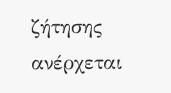ζήτησης ανέρχεται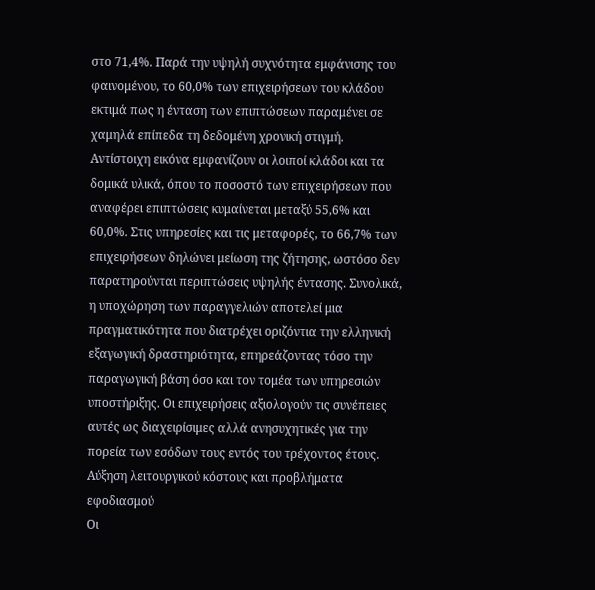στο 71,4%. Παρά την υψηλή συχνότητα εμφάνισης του φαινομένου, το 60,0% των επιχειρήσεων του κλάδου εκτιμά πως η ένταση των επιπτώσεων παραμένει σε χαμηλά επίπεδα τη δεδομένη χρονική στιγμή.
Αντίστοιχη εικόνα εμφανίζουν οι λοιποί κλάδοι και τα δομικά υλικά, όπου το ποσοστό των επιχειρήσεων που αναφέρει επιπτώσεις κυμαίνεται μεταξύ 55,6% και 60,0%. Στις υπηρεσίες και τις μεταφορές, το 66,7% των επιχειρήσεων δηλώνει μείωση της ζήτησης, ωστόσο δεν παρατηρούνται περιπτώσεις υψηλής έντασης. Συνολικά, η υποχώρηση των παραγγελιών αποτελεί μια πραγματικότητα που διατρέχει οριζόντια την ελληνική εξαγωγική δραστηριότητα, επηρεάζοντας τόσο την παραγωγική βάση όσο και τον τομέα των υπηρεσιών υποστήριξης. Οι επιχειρήσεις αξιολογούν τις συνέπειες αυτές ως διαχειρίσιμες αλλά ανησυχητικές για την πορεία των εσόδων τους εντός του τρέχοντος έτους.
Αύξηση λειτουργικού κόστους και προβλήματα εφοδιασμού
Οι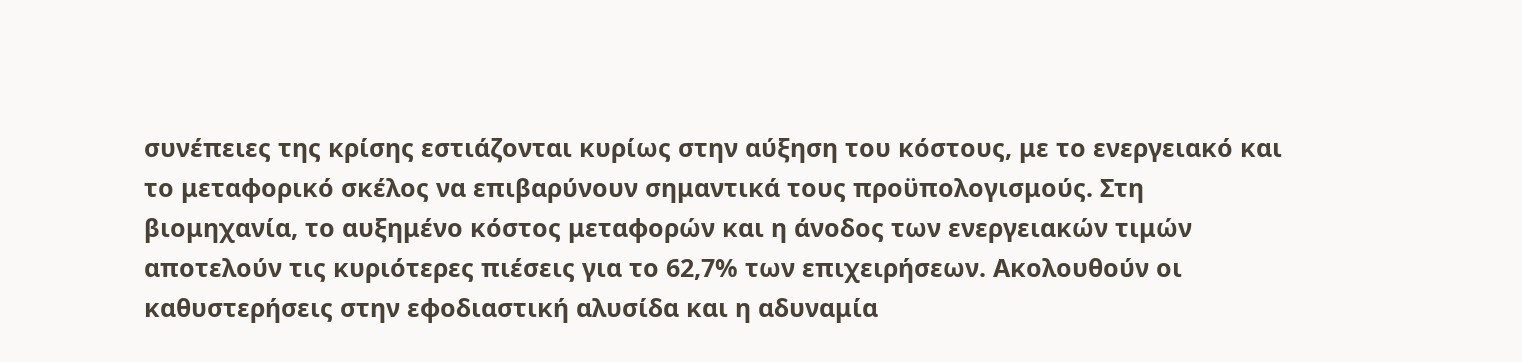συνέπειες της κρίσης εστιάζονται κυρίως στην αύξηση του κόστους, με το ενεργειακό και το μεταφορικό σκέλος να επιβαρύνουν σημαντικά τους προϋπολογισμούς. Στη βιομηχανία, το αυξημένο κόστος μεταφορών και η άνοδος των ενεργειακών τιμών αποτελούν τις κυριότερες πιέσεις για το 62,7% των επιχειρήσεων. Ακολουθούν οι καθυστερήσεις στην εφοδιαστική αλυσίδα και η αδυναμία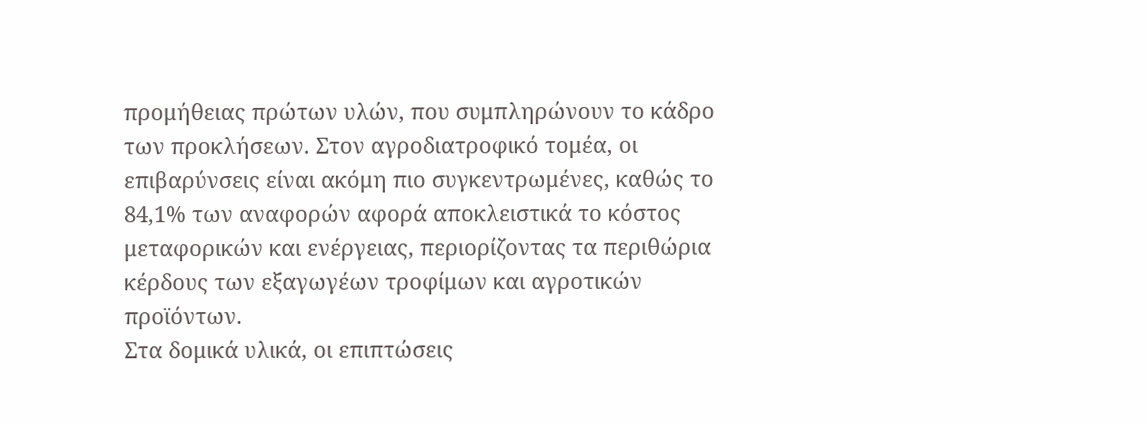προμήθειας πρώτων υλών, που συμπληρώνουν το κάδρο των προκλήσεων. Στον αγροδιατροφικό τομέα, οι επιβαρύνσεις είναι ακόμη πιο συγκεντρωμένες, καθώς το 84,1% των αναφορών αφορά αποκλειστικά το κόστος μεταφορικών και ενέργειας, περιορίζοντας τα περιθώρια κέρδους των εξαγωγέων τροφίμων και αγροτικών προϊόντων.
Στα δομικά υλικά, οι επιπτώσεις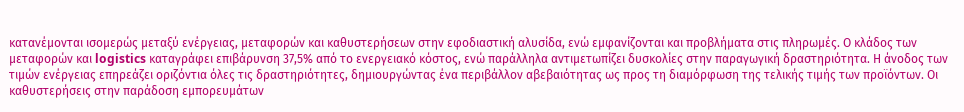κατανέμονται ισομερώς μεταξύ ενέργειας, μεταφορών και καθυστερήσεων στην εφοδιαστική αλυσίδα, ενώ εμφανίζονται και προβλήματα στις πληρωμές. Ο κλάδος των μεταφορών και logistics καταγράφει επιβάρυνση 37,5% από το ενεργειακό κόστος, ενώ παράλληλα αντιμετωπίζει δυσκολίες στην παραγωγική δραστηριότητα. Η άνοδος των τιμών ενέργειας επηρεάζει οριζόντια όλες τις δραστηριότητες, δημιουργώντας ένα περιβάλλον αβεβαιότητας ως προς τη διαμόρφωση της τελικής τιμής των προϊόντων. Οι καθυστερήσεις στην παράδοση εμπορευμάτων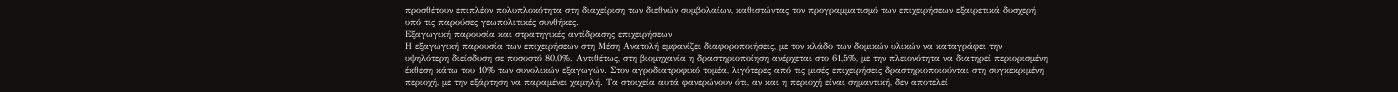προσθέτουν επιπλέον πολυπλοκότητα στη διαχείριση των διεθνών συμβολαίων, καθιστώντας τον προγραμματισμό των επιχειρήσεων εξαιρετικά δυσχερή υπό τις παρούσες γεωπολιτικές συνθήκες.
Εξαγωγική παρουσία και στρατηγικές αντίδρασης επιχειρήσεων
Η εξαγωγική παρουσία των επιχειρήσεων στη Μέση Ανατολή εμφανίζει διαφοροποιήσεις, με τον κλάδο των δομικών υλικών να καταγράφει την υψηλότερη διείσδυση σε ποσοστό 80,0%. Αντιθέτως, στη βιομηχανία η δραστηριοποίηση ανέρχεται στο 61,5%, με την πλειονότητα να διατηρεί περιορισμένη έκθεση κάτω του 10% των συνολικών εξαγωγών. Στον αγροδιατροφικό τομέα, λιγότερες από τις μισές επιχειρήσεις δραστηριοποιούνται στη συγκεκριμένη περιοχή, με την εξάρτηση να παραμένει χαμηλή. Τα στοιχεία αυτά φανερώνουν ότι, αν και η περιοχή είναι σημαντική, δεν αποτελεί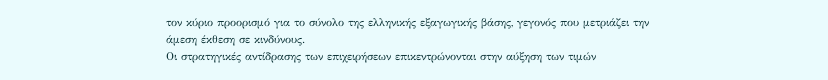τον κύριο προορισμό για το σύνολο της ελληνικής εξαγωγικής βάσης, γεγονός που μετριάζει την άμεση έκθεση σε κινδύνους.
Οι στρατηγικές αντίδρασης των επιχειρήσεων επικεντρώνονται στην αύξηση των τιμών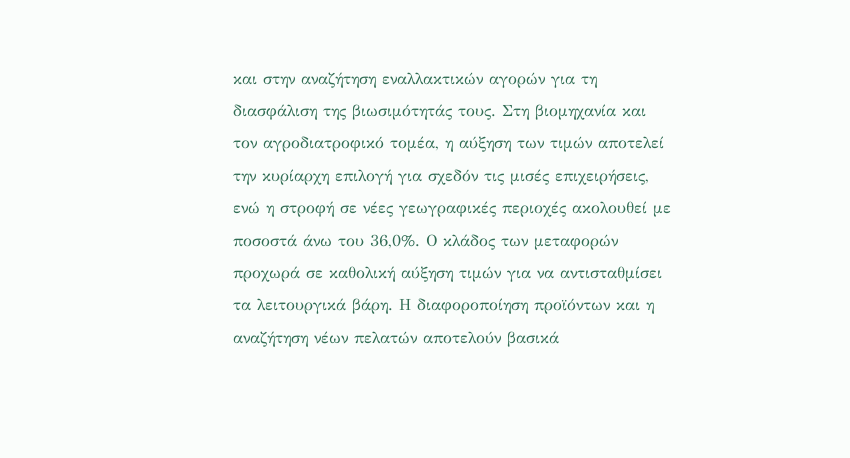και στην αναζήτηση εναλλακτικών αγορών για τη διασφάλιση της βιωσιμότητάς τους. Στη βιομηχανία και τον αγροδιατροφικό τομέα, η αύξηση των τιμών αποτελεί την κυρίαρχη επιλογή για σχεδόν τις μισές επιχειρήσεις, ενώ η στροφή σε νέες γεωγραφικές περιοχές ακολουθεί με ποσοστά άνω του 36,0%. Ο κλάδος των μεταφορών προχωρά σε καθολική αύξηση τιμών για να αντισταθμίσει τα λειτουργικά βάρη. Η διαφοροποίηση προϊόντων και η αναζήτηση νέων πελατών αποτελούν βασικά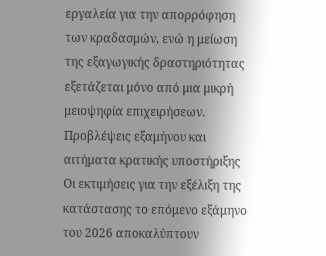εργαλεία για την απορρόφηση των κραδασμών, ενώ η μείωση της εξαγωγικής δραστηριότητας εξετάζεται μόνο από μια μικρή μειοψηφία επιχειρήσεων.
Προβλέψεις εξαμήνου και αιτήματα κρατικής υποστήριξης
Οι εκτιμήσεις για την εξέλιξη της κατάστασης το επόμενο εξάμηνο του 2026 αποκαλύπτουν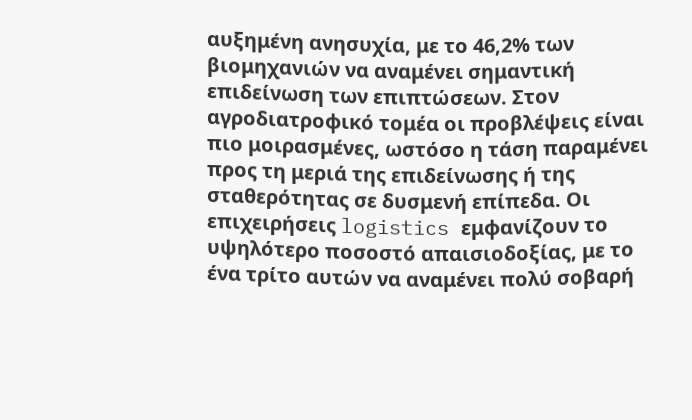αυξημένη ανησυχία, με το 46,2% των βιομηχανιών να αναμένει σημαντική επιδείνωση των επιπτώσεων. Στον αγροδιατροφικό τομέα οι προβλέψεις είναι πιο μοιρασμένες, ωστόσο η τάση παραμένει προς τη μεριά της επιδείνωσης ή της σταθερότητας σε δυσμενή επίπεδα. Οι επιχειρήσεις logistics εμφανίζουν το υψηλότερο ποσοστό απαισιοδοξίας, με το ένα τρίτο αυτών να αναμένει πολύ σοβαρή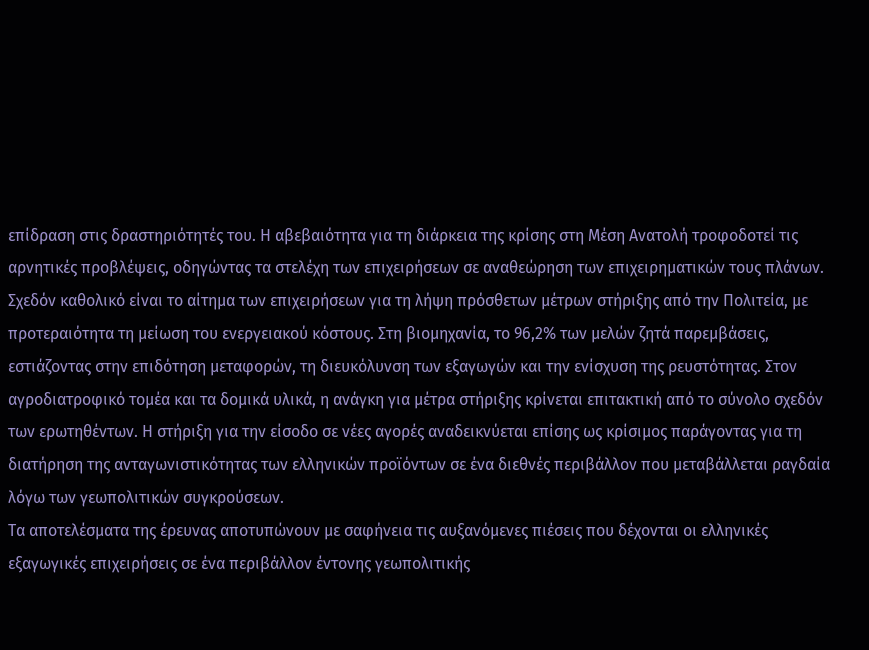επίδραση στις δραστηριότητές του. Η αβεβαιότητα για τη διάρκεια της κρίσης στη Μέση Ανατολή τροφοδοτεί τις αρνητικές προβλέψεις, οδηγώντας τα στελέχη των επιχειρήσεων σε αναθεώρηση των επιχειρηματικών τους πλάνων.
Σχεδόν καθολικό είναι το αίτημα των επιχειρήσεων για τη λήψη πρόσθετων μέτρων στήριξης από την Πολιτεία, με προτεραιότητα τη μείωση του ενεργειακού κόστους. Στη βιομηχανία, το 96,2% των μελών ζητά παρεμβάσεις, εστιάζοντας στην επιδότηση μεταφορών, τη διευκόλυνση των εξαγωγών και την ενίσχυση της ρευστότητας. Στον αγροδιατροφικό τομέα και τα δομικά υλικά, η ανάγκη για μέτρα στήριξης κρίνεται επιτακτική από το σύνολο σχεδόν των ερωτηθέντων. Η στήριξη για την είσοδο σε νέες αγορές αναδεικνύεται επίσης ως κρίσιμος παράγοντας για τη διατήρηση της ανταγωνιστικότητας των ελληνικών προϊόντων σε ένα διεθνές περιβάλλον που μεταβάλλεται ραγδαία λόγω των γεωπολιτικών συγκρούσεων.
Τα αποτελέσματα της έρευνας αποτυπώνουν με σαφήνεια τις αυξανόμενες πιέσεις που δέχονται οι ελληνικές εξαγωγικές επιχειρήσεις σε ένα περιβάλλον έντονης γεωπολιτικής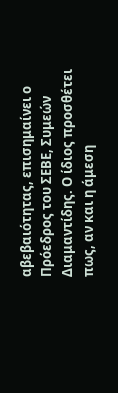αβεβαιότητας, επισημαίνει ο Πρόεδρος του ΣΕΒΕ, Συμεών Διαμαντίδης. Ο ίδιος προσθέτει πως, αν και η άμεση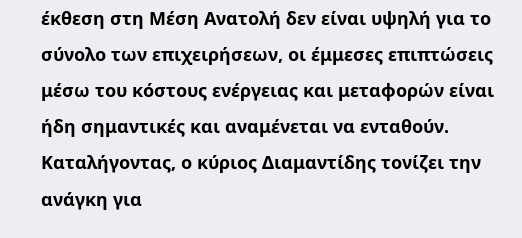έκθεση στη Μέση Ανατολή δεν είναι υψηλή για το σύνολο των επιχειρήσεων, οι έμμεσες επιπτώσεις μέσω του κόστους ενέργειας και μεταφορών είναι ήδη σημαντικές και αναμένεται να ενταθούν. Καταλήγοντας, ο κύριος Διαμαντίδης τονίζει την ανάγκη για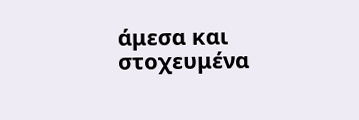άμεσα και στοχευμένα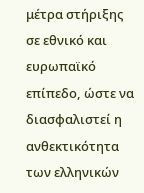μέτρα στήριξης σε εθνικό και ευρωπαϊκό επίπεδο, ώστε να διασφαλιστεί η ανθεκτικότητα των ελληνικών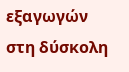εξαγωγών στη δύσκολη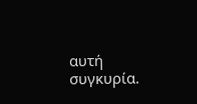αυτή συγκυρία.